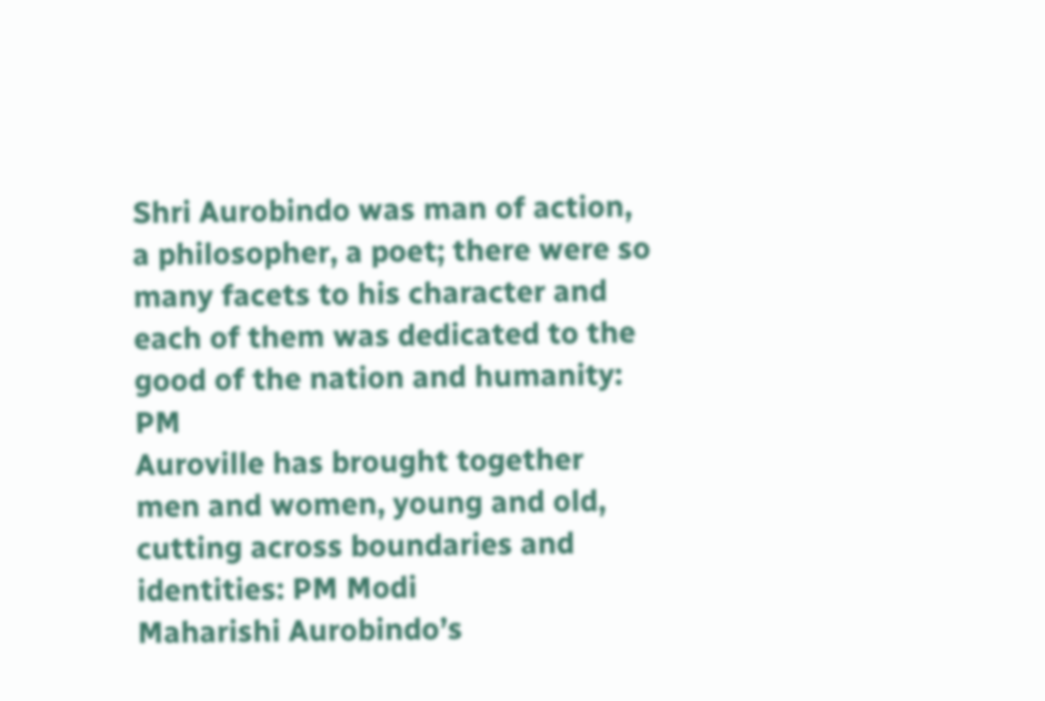Shri Aurobindo was man of action, a philosopher, a poet; there were so many facets to his character and each of them was dedicated to the good of the nation and humanity: PM
Auroville has brought together men and women, young and old, cutting across boundaries and identities: PM Modi
Maharishi Aurobindo’s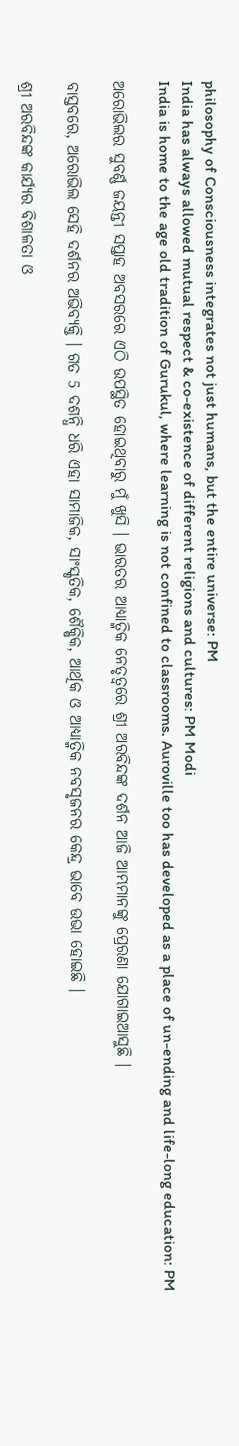philosophy of Consciousness integrates not just humans, but the entire universe: PM
India has always allowed mutual respect & co-existence of different religions and cultures: PM Modi
India is home to the age old tradition of Gurukul, where learning is not confined to classrooms. Auroville too has developed as a place of un-ending and life-long education: PM

ଅରୋଭିଲର ସୁବର୍ଣ୍ଣ ଜୟନ୍ତୀ ସପ୍ତାହ ଅବସରରେ ଏଠି ଉପସ୍ଥିତ ହୋଇଥିବାରୁ ମୁଁ ଖୁସି । ଭାରତର ଆଧ୍ୟାତ୍ମିକ ନେତୃତ୍ୱରେ ଶ୍ରୀ ଅରବିନ୍ଦଙ୍କ ଦର୍ଶନ ଆଜି ଆମ୍ଭମାନଙ୍କୁ ପ୍ରେରଣା ଯୋଗାଇଆସୁଛି ।

ବାସ୍ତବରେ, ଅରୋଭିଲ ସେହି ଦର୍ଶନର ଅଭିବ୍ୟକ୍ତି । ଗତ 5 ଦଶନ୍ଧି ଧରି ଏହା ସାମାଜିକ, ସାଂସ୍କୃତିକ, ଶୈକ୍ଷିକ, ଆର୍ଥିକ ଓ ଆଧ୍ୟାତ୍ମିକ ନବସୃଜନର କେନ୍ଦ୍ର ଭାବେ ଉଭା ହୋଇଛି ।

ଶ୍ରୀ ଅରବିନ୍ଦଙ୍କ କାର୍ଯ୍ୟର ବିଶାଳତା ଓ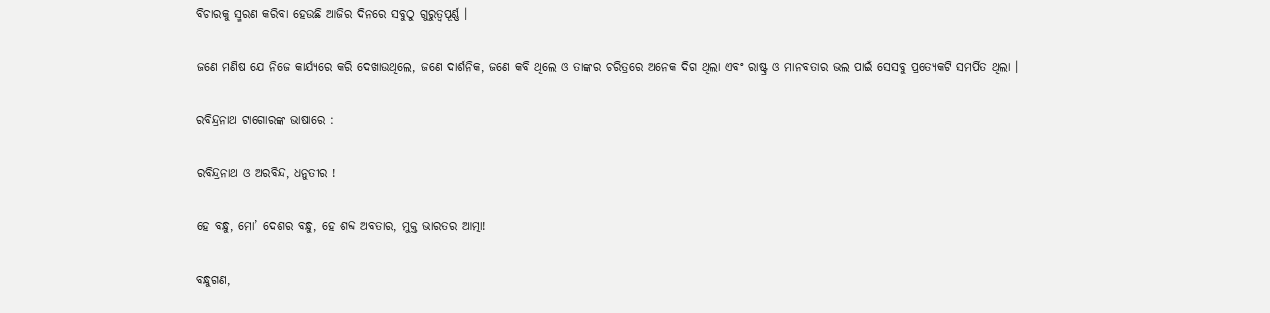ବିଚାରକୁ ସ୍ମରଣ କରିବା ହେଉଛି ଆଜିର ଦିନରେ ସବୁଠୁ ଗୁରୁତ୍ୱପୂର୍ଣ୍ଣ ।

ଜଣେ ମଣିଷ ଯେ ନିଜେ କାର୍ଯ୍ୟରେ କରି ଦେଖାଉଥିଲେ, ଜଣେ ଦାର୍ଶନିକ, ଜଣେ କବି ଥିଲେ ଓ ତାଙ୍କର ଚରିତ୍ରରେ ଅନେକ ଦିଗ ଥିଲା ଏବଂ ରାଷ୍ଟ୍ର ଓ ମାନବତାର ଭଲ ପାଇଁ ସେସବୁ ପ୍ରତ୍ୟେକଟି ସମର୍ପିତ ଥିଲା ।

ରବିନ୍ଦ୍ରନାଥ ଟାଗୋରଙ୍କ ଭାଷାରେ :

ରବିନ୍ଦ୍ରନାଥ ଓ ଅରବିନ୍ଦ, ଧନୁତୀର !

ହେ ବନ୍ଧୁ, ମୋ’ ଦେଶର ବନ୍ଧୁ, ହେ ଶବ୍ଦ ଅବତାର, ମୁକ୍ତ ଭାରତର ଆତ୍ମା!

ବନ୍ଧୁଗଣ,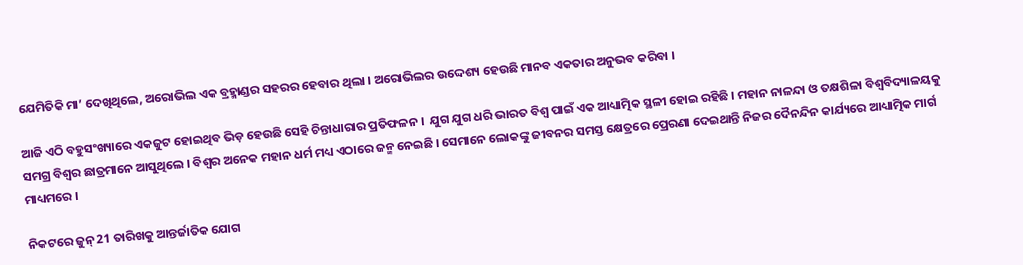ଯେମିତିକି ମା’ ଦେଖିଥିଲେ, ଅରୋଭିଲ ଏକ ବ୍ରହ୍ମାଣ୍ଡର ସହରର ହେବାର ଥିଲା । ଅରୋଭିଲର ଉଦ୍ଦେଶ୍ୟ ହେଉଛି ମାନବ ଏକତାର ଅନୁଭବ କରିବା ।

ଆଜି ଏଠି ବହୁସଂଖ୍ୟାରେ ଏକଜୁଟ ହୋଇଥିବ ଭିଡ଼ ହେଉଛି ସେହି ଚିନ୍ତାଧାରାର ପ୍ରତିଫଳନ ।  ଯୁଗ ଯୁଗ ଧରି ଭାରତ ବିଶ୍ୱ ପାଇଁ ଏକ ଆଧ୍ୟାତ୍ମିକ ସ୍ଥଳୀ ହୋଇ ରହିଛି । ମହାନ ନାଳନ୍ଦା ଓ ତକ୍ଷଶିଳା ବିଶ୍ୱବିଦ୍ୟାଳୟକୁ ସମଗ୍ର ବିଶ୍ୱର ଛାତ୍ରମାନେ ଆସୁଥିଲେ । ବିଶ୍ୱର ଅନେକ ମହାନ ଧର୍ମ ମଧ୍ୟ ଏଠାରେ ଜନ୍ମ ନେଇଛି । ସେମାନେ ଲୋକଙ୍କୁ ଜୀବନର ସମସ୍ତ କ୍ଷେତ୍ରରେ ପ୍ରେରଣା ଦେଇଥାନ୍ତି ନିଜର ଦୈନନ୍ଦିନ କାର୍ଯ୍ୟରେ ଆଧ୍ୟାତ୍ମିକ ମାର୍ଗ ମାଧ୍ୟମରେ ।

ନିକଟରେ ଜୁନ୍ 21 ତାରିଖକୁ ଆନ୍ତର୍ଜାତିକ ଯୋଗ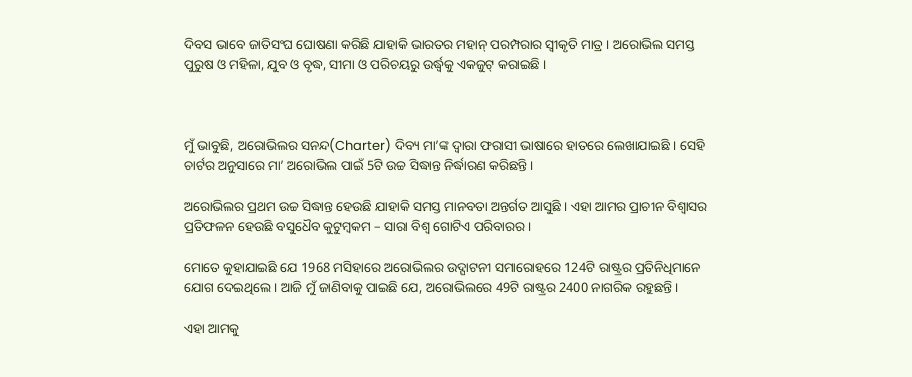ଦିବସ ଭାବେ ଜାତିସଂଘ ଘୋଷଣା କରିଛି ଯାହାକି ଭାରତର ମହାନ୍ ପରମ୍ପରାର ସ୍ୱୀକୃତି ମାତ୍ର । ଅରୋଭିଲ ସମସ୍ତ ପୁରୁଷ ଓ ମହିଳା, ଯୁବ ଓ ବୃଦ୍ଧ, ସୀମା ଓ ପରିଚୟରୁ ଉର୍ଦ୍ଧ୍ଵକୁ ଏକଜୁଟ୍ କରାଇଛି ।



ମୁଁ ଭାବୁଛି, ଅରୋଭିଲର ସନନ୍ଦ(Charter) ଦିବ୍ୟ ମା’ଙ୍କ ଦ୍ୱାରା ଫରାସୀ ଭାଷାରେ ହାତରେ ଲେଖାଯାଇଛି । ସେହି ଚାର୍ଟର ଅନୁସାରେ ମା’ ଅରୋଭିଲ ପାଇଁ 5ଟି ଉଚ୍ଚ ସିଦ୍ଧାନ୍ତ ନିର୍ଦ୍ଧାରଣ କରିଛନ୍ତି ।

ଅରୋଭିଲର ପ୍ରଥମ ଉଚ୍ଚ ସିଦ୍ଧାନ୍ତ ହେଉଛି ଯାହାକି ସମସ୍ତ ମାନବତା ଅନ୍ତର୍ଗତ ଆସୁଛି । ଏହା ଆମର ପ୍ରାଚୀନ ବିଶ୍ୱାସର ପ୍ରତିଫଳନ ହେଉଛି ବସୁଧୈବ କୁଟୁମ୍ବକମ – ସାରା ବିଶ୍ୱ ଗୋଟିଏ ପରିବାରର ।

ମୋତେ କୁହାଯାଇଛି ଯେ 1968 ମସିହାରେ ଅରୋଭିଲର ଉଦ୍ଘାଟନୀ ସମାରୋହରେ 124ଟି ରାଷ୍ଟ୍ରର ପ୍ରତିନିଧିମାନେ ଯୋଗ ଦେଇଥିଲେ । ଆଜି ମୁଁ ଜାଣିବାକୁ ପାଇଛି ଯେ, ଅରୋଭିଲରେ 49ଟି ରାଷ୍ଟ୍ରର 2400 ନାଗରିକ ରହୁଛନ୍ତି ।

ଏହା ଆମକୁ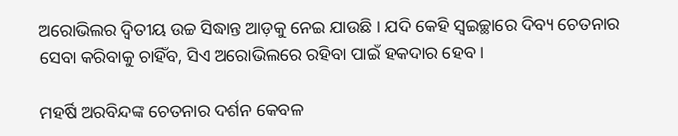ଅରୋଭିଲର ଦ୍ୱିତୀୟ ଉଚ୍ଚ ସିଦ୍ଧାନ୍ତ ଆଡ଼କୁ ନେଇ ଯାଉଛି । ଯଦି କେହି ସ୍ୱଇଚ୍ଛାରେ ଦିବ୍ୟ ଚେତନାର ସେବା କରିବାକୁ ଚାହିଁବ, ସିଏ ଅରୋଭିଲରେ ରହିବା ପାଇଁ ହକଦାର ହେବ ।

ମହର୍ଷି ଅରବିନ୍ଦଙ୍କ ଚେତନାର ଦର୍ଶନ କେବଳ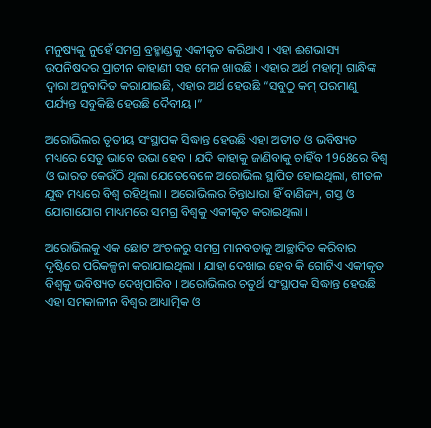ମନୁଷ୍ୟକୁ ନୁହେଁ ସମଗ୍ର ବ୍ରହ୍ମାଣ୍ଡକୁ ଏକୀକୃତ କରିଥାଏ । ଏହା ଈଶଭାସ୍ୟ ଉପନିଷଦର ପ୍ରାଚୀନ କାହାଣୀ ସହ ମେଳ ଖାଉଛି । ଏହାର ଅର୍ଥ ମହାତ୍ମା ଗାନ୍ଧିଙ୍କ ଦ୍ୱାରା ଅନୁବାଦିତ କରାଯାଇଛି, ଏହାର ଅର୍ଥ ହେଉଛି “ସବୁଠୁ କମ୍ ପରମାଣୁ ପର୍ଯ୍ୟନ୍ତ ସବୁକିଛି ହେଉଛି ଦୈବୀୟ ।”

ଅରୋଭିଲର ତୃତୀୟ ସଂସ୍ଥାପକ ସିଦ୍ଧାନ୍ତ ହେଉଛି ଏହା ଅତୀତ ଓ ଭବିଷ୍ୟତ ମଧ୍ୟରେ ସେତୁ ଭାବେ ଉଭା ହେବ । ଯଦି କାହାକୁ ଜାଣିବାକୁ ଚାହିଁବ 1968ରେ ବିଶ୍ୱ ଓ ଭାରତ କେଉଁଠି ଥିଲା ଯେତେବେଳେ ଅରୋଭିଲ ସ୍ଥାପିତ ହୋଇଥିଲା, ଶୀତଳ ଯୁଦ୍ଧ ମଧ୍ୟରେ ବିଶ୍ୱ ରହିଥିଲା । ଅରୋଭିଲର ଚିନ୍ତାଧାରା ହିଁ ବାଣିଜ୍ୟ, ଗସ୍ତ ଓ ଯୋଗାଯୋଗ ମାଧ୍ୟମରେ ସମଗ୍ର ବିଶ୍ୱକୁ ଏକୀକୃତ କରାଇଥିଲା ।

ଅରୋଭିଲକୁ ଏକ ଛୋଟ ଅଂଚଳରୁ ସମଗ୍ର ମାନବତାକୁ ଆଚ୍ଛାଦିତ କରିବାର ଦୃଷ୍ଟିରେ ପରିକଳ୍ପନା କରାଯାଇଥିଲା । ଯାହା ଦେଖାଇ ହେବ କି ଗୋଟିଏ ଏକୀକୃତ ବିଶ୍ୱକୁ ଭବିଷ୍ୟତ ଦେଖିପାରିବ । ଅରୋଭିଲର ଚତୁର୍ଥ ସଂସ୍ଥାପକ ସିଦ୍ଧାନ୍ତ ହେଉଛି ଏହା ସମକାଳୀନ ବିଶ୍ୱର ଆଧ୍ୟାତ୍ମିକ ଓ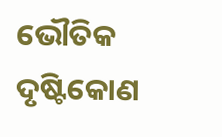ଭୌତିକ ଦୃଷ୍ଟିକୋଣ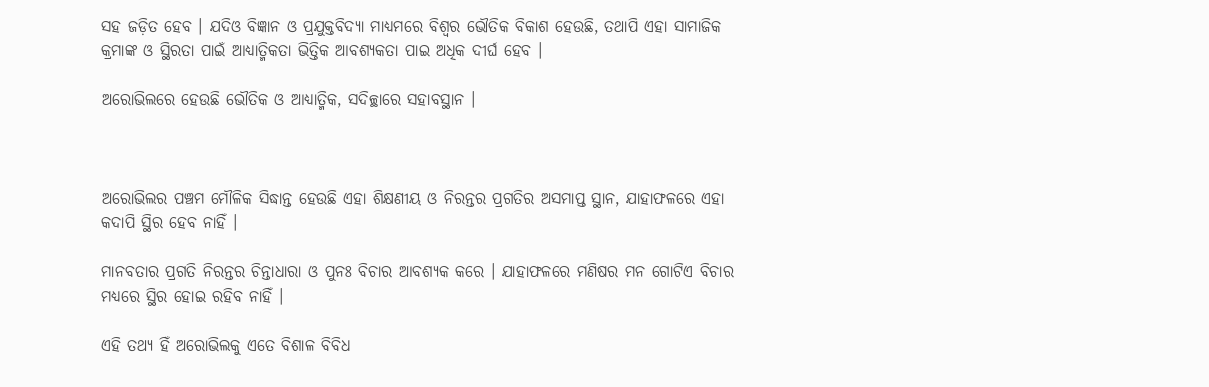ସହ ଜଡ଼ିତ ହେବ । ଯଦିଓ ବିଜ୍ଞାନ ଓ ପ୍ରଯୁକ୍ତବିଦ୍ୟା ମାଧ୍ୟମରେ ବିଶ୍ୱର ଭୌତିକ ବିକାଶ ହେଉଛି, ତଥାପି ଏହା ସାମାଜିକ କ୍ରମାଙ୍କ ଓ ସ୍ଥିରତା ପାଇଁ ଆଧ୍ୟାତ୍ମିକତା ଭିତ୍ତିକ ଆବଶ୍ୟକତା ପାଇ ଅଧିକ ଦୀର୍ଘ ହେବ ।

ଅରୋଭିଲରେ ହେଉଛି ଭୌତିକ ଓ ଆଧ୍ୟାତ୍ମିକ, ସଦିଚ୍ଛାରେ ସହାବସ୍ଥାନ ।



ଅରୋଭିଲର ପଞ୍ଚମ ମୌଳିକ ସିଦ୍ଧାନ୍ତ ହେଉଛି ଏହା ଶିକ୍ଷଣୀୟ ଓ ନିରନ୍ତର ପ୍ରଗତିର ଅସମାପ୍ତ ସ୍ଥାନ, ଯାହାଫଳରେ ଏହା କଦାପି ସ୍ଥିର ହେବ ନାହିଁ ।

ମାନବତାର ପ୍ରଗତି ନିରନ୍ତର ଚିନ୍ତାଧାରା ଓ ପୁନଃ ବିଚାର ଆବଶ୍ୟକ କରେ । ଯାହାଫଳରେ ମଣିଷର ମନ ଗୋଟିଏ ବିଚାର ମଧ୍ୟରେ ସ୍ଥିର ହୋଇ ରହିବ ନାହିଁ ।

ଏହି ତଥ୍ୟ ହିଁ ଅରୋଭିଲକୁ ଏତେ ବିଶାଳ ବିବିଧ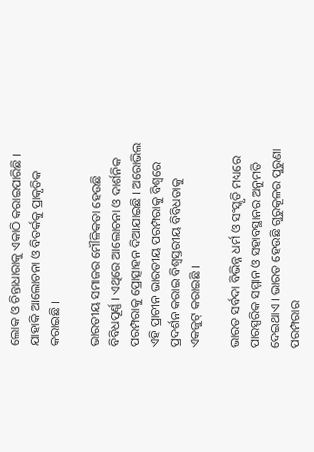ଲୋକ ଓ ଚିନ୍ତାଧାରାକୁ ଏକାଠି କରାଇପାରିଛି ।  ଯାହାକି ଆଲୋଚନା ଓ ବିତର୍କକୁ ପ୍ରାକୃତିକ କରାଇଛି ।

ଭାରତୀୟ ସମାଜର ମୌଳିକତା ହେଉଛି ବିବିଧପୂର୍ଣ୍ଣ । ଏଥିରେ ଆଲୋଚନା ଓ ଦାର୍ଶନିକ ପରମ୍ପରାକୁ ପ୍ରୋତ୍ସାହନ ଦିଆଯାଇଛି । ଅରୋଭିଲ ଏହି ପ୍ରାଚୀନ ଭାରତୀୟ ପରମ୍ପରାକୁ ବିଶ୍ୱରେ ପ୍ରଦର୍ଶନ କରାଇ ବିଶ୍ୱସ୍ତରୀୟ ବିବିଧତାକୁ ଏକଜୁଟ୍ କରାଇଛି ।

ଭାରତ ସର୍ବଦା ବିଭିନ୍ନ ଧର୍ମ ଓ ସଂସ୍କୃତି ମଧ୍ୟରେ ପାରସ୍ପରିକ ସମ୍ମାନ ଓ ସହାବସ୍ଥାନର ଅନୁମତି ଦେଇଥାଏ । ଭାରତ ହେଉଛି ଗୁରୁକୂଳର ପୁରୁଣା ପରମ୍ପରାର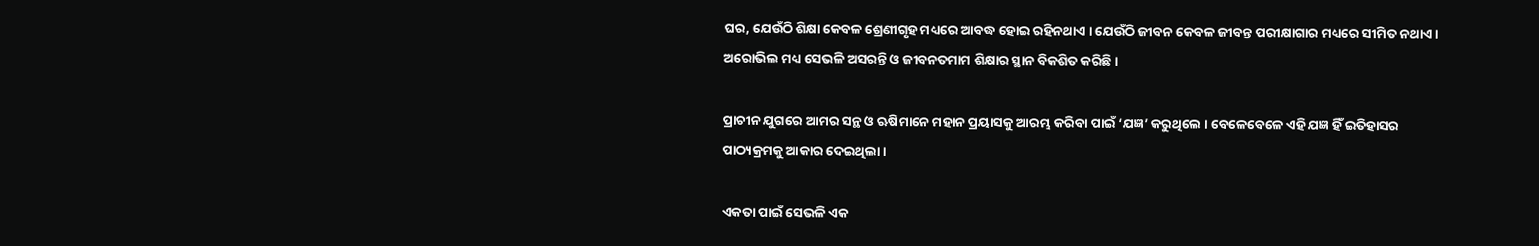ଘର, ଯେଉଁଠି ଶିକ୍ଷା କେବଳ ଶ୍ରେଣୀଗୃହ ମଧ୍ୟରେ ଆବଦ୍ଧ ହୋଇ ରହିନଥାଏ । ଯେଉଁଠି ଜୀବନ କେବଳ ଜୀବନ୍ତ ପରୀକ୍ଷାଗାର ମଧ୍ୟରେ ସୀମିତ ନଥାଏ । ଅରୋଭିଲ ମଧ୍ୟ ସେଭଳି ଅସରନ୍ତି ଓ ଜୀବନତମାମ ଶିକ୍ଷାର ସ୍ଥାନ ବିକଶିତ କରିଛି ।

ପ୍ରାଚୀନ ଯୁଗରେ ଆମର ସନ୍ଥ ଓ ଋଷିମାନେ ମହାନ ପ୍ରୟାସକୁ ଆରମ୍ଭ କରିବା ପାଇଁ ‘ଯଜ୍ଞ’ କରୁଥିଲେ । ବେଳେବେଳେ ଏହି ଯଜ୍ଞ ହିଁ ଇତିହାସର ପାଠ୍ୟକ୍ରମକୁ ଆକାର ଦେଇଥିଲା ।

ଏକତା ପାଇଁ ସେଭଳି ଏକ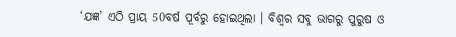‘ଯଜ୍ଞ’ ଏଠି ପ୍ରାୟ 50ବର୍ଷ ପୂର୍ବରୁ ହୋଇଥିଲା । ବିଶ୍ୱର ସବୁ ଭାଗରୁ ପୁରୁଷ ଓ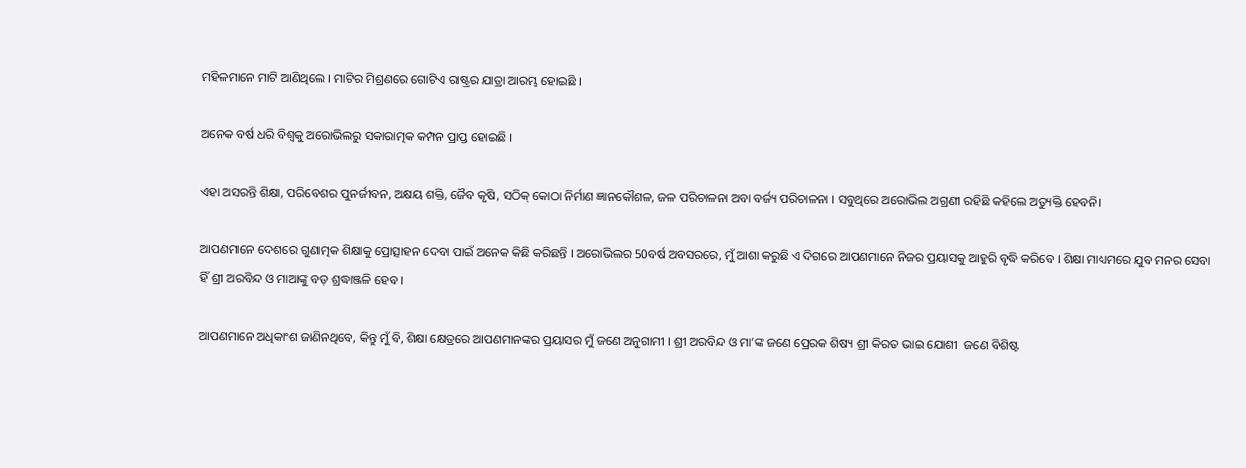ମହିଳମାନେ ମାଟି ଆଣିଥିଲେ । ମାଟିର ମିଶ୍ରଣରେ ଗୋଟିଏ ରାଷ୍ଟ୍ରର ଯାତ୍ରା ଆରମ୍ଭ ହୋଇଛି ।

ଅନେକ ବର୍ଷ ଧରି ବିଶ୍ୱକୁ ଅରୋଭିଲରୁ ସକାରାତ୍ମକ କମ୍ପନ ପ୍ରାପ୍ତ ହୋଇଛି ।

ଏହା ଅସରନ୍ତି ଶିକ୍ଷା, ପରିବେଶର ପୁନର୍ଜୀବନ, ଅକ୍ଷୟ ଶକ୍ତି, ଜୈବ କୃଷି, ସଠିକ୍ କୋଠା ନିର୍ମାଣ ଜ୍ଞାନକୌଶଳ, ଜଳ ପରିଚାଳନା ଅବା ବର୍ଜ୍ୟ ପରିଚାଳନା । ସବୁଥିରେ ଅରୋଭିଲ ଅଗ୍ରଣୀ ରହିଛି କହିଲେ ଅତ୍ୟୁକ୍ତି ହେବନି।

ଆପଣମାନେ ଦେଶରେ ଗୁଣାତ୍ମକ ଶିକ୍ଷାକୁ ପ୍ରୋତ୍ସାହନ ଦେବା ପାଇଁ ଅନେକ କିଛି କରିଛନ୍ତି । ଅରୋଭିଲର 50ବର୍ଷ ଅବସରରେ, ମୁଁ ଆଶା କରୁଛି ଏ ଦିଗରେ ଆପଣମାନେ ନିଜର ପ୍ରୟାସକୁ ଆହୁରି ବୃଦ୍ଧି କରିବେ । ଶିକ୍ଷା ମାଧ୍ୟମରେ ଯୁବ ମନର ସେବା ହିଁ ଶ୍ରୀ ଅରବିନ୍ଦ ଓ ମାଆଙ୍କୁ ବଡ଼ ଶ୍ରଦ୍ଧାଞ୍ଜଳି ହେବ ।

ଆପଣମାନେ ଅଧିକାଂଶ ଜାଣିନଥିବେ, କିନ୍ତୁ ମୁଁ ବି, ଶିକ୍ଷା କ୍ଷେତ୍ରରେ ଆପଣମାନଙ୍କର ପ୍ରୟାସର ମୁଁ ଜଣେ ଅନୁଗାମୀ । ଶ୍ରୀ ଅରବିନ୍ଦ ଓ ମା’ଙ୍କ ଜଣେ ପ୍ରେରକ ଶିଷ୍ୟ ଶ୍ରୀ କିରତ ଭାଇ ଯୋଶୀ  ଜଣେ ବିଶିଷ୍ଟ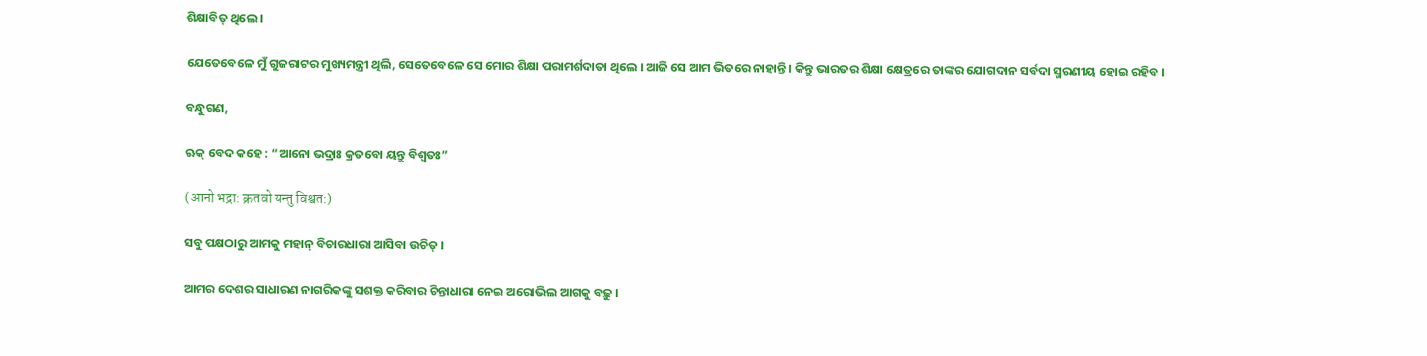ଶିକ୍ଷାବିତ୍ ଥିଲେ ।

ଯେତେବେଳେ ମୁଁ ଗୁଜରାଟର ମୁଖ୍ୟମନ୍ତ୍ରୀ ଥିଲି, ସେତେବେଳେ ସେ ମୋର ଶିକ୍ଷା ପରାମର୍ଶଦାତା ଥିଲେ । ଆଜି ସେ ଆମ ଭିତରେ ନାହାନ୍ତି । କିନ୍ତୁ ଭାରତର ଶିକ୍ଷା କ୍ଷେତ୍ରରେ ତାଙ୍କର ଯୋଗଦାନ ସର୍ବଦା ସ୍ମରଣୀୟ ହୋଇ ରହିବ ।

ବନ୍ଧୁଗଣ,

ଋକ୍ ବେଦ କହେ : “ଆନୋ ଭଦ୍ରାଃ କ୍ରତବୋ ୟନ୍ତୁ ବିଶ୍ୱତଃ”

(आनो भद्रा: क्रतवो यन्तु विश्वत:)

ସବୁ ପକ୍ଷଠାରୁ ଆମକୁ ମହାନ୍ ବିଚାରଧାରା ଆସିବା ଉଚିତ୍ ।

ଆମର ଦେଶର ସାଧାରଣ ନାଗରିକଙ୍କୁ ସଶକ୍ତ କରିବାର ଚିନ୍ତାଧାରା ନେଇ ଅରୋଭିଲ ଆଗକୁ ବଢ଼ୁ ।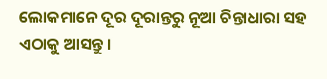ଲୋକମାନେ ଦୂର ଦୂରାନ୍ତରୁ ନୂଆ ଚିନ୍ତାଧାରା ସହ ଏଠାକୁ ଆସନ୍ତୁ ।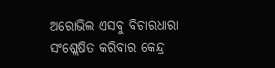ଅରୋଭିଲ ଏସବୁ ବିଚାରଧାରା ସଂଶ୍ଲେଷିତ କରିବାର କେନ୍ଦ୍ର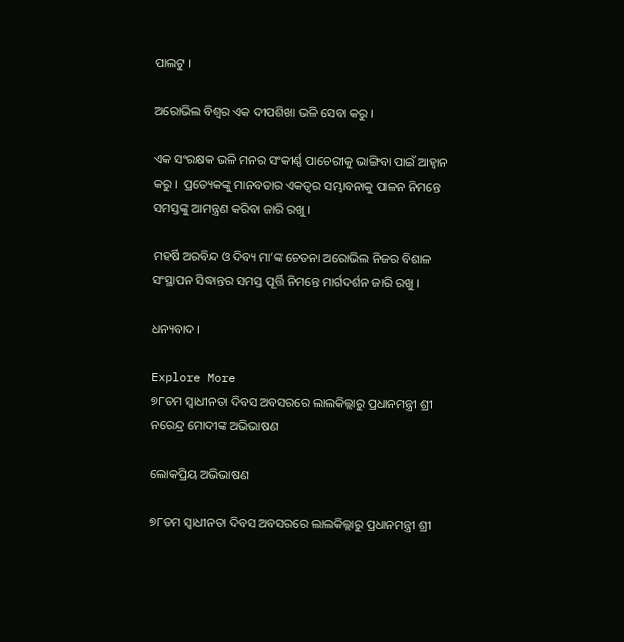ପାଲଟୁ ।

ଅରୋଭିଲ ବିଶ୍ୱର ଏକ ଦୀପଶିଖା ଭଳି ସେବା କରୁ ।

ଏକ ସଂରକ୍ଷକ ଭଳି ମନର ସଂକୀର୍ଣ୍ଣ ପାଚେରୀକୁ ଭାଙ୍ଗିବା ପାଇଁ ଆହ୍ୱାନ କରୁ ।  ପ୍ରତ୍ୟେକଙ୍କୁ ମାନବତାର ଏକତ୍ୱର ସମ୍ଭାବନାକୁ ପାଳନ ନିମନ୍ତେ ସମସ୍ତଙ୍କୁ ଆମନ୍ତ୍ରଣ କରିବା ଜାରି ରଖୁ ।

ମହର୍ଷି ଅରବିନ୍ଦ ଓ ଦିବ୍ୟ ମା’ଙ୍କ ଚେତନା ଅରୋଭିଲ ନିଜର ବିଶାଳ ସଂସ୍ଥାପନ ସିଦ୍ଧାନ୍ତର ସମସ୍ତ ପୂର୍ତ୍ତି ନିମନ୍ତେ ମାର୍ଗଦର୍ଶନ ଜାରି ରଖୁ ।

ଧନ୍ୟବାଦ ।

Explore More
୭୮ତମ ସ୍ୱାଧୀନତା ଦିବସ ଅବସରରେ ଲାଲକିଲ୍ଲାରୁ ପ୍ରଧାନମନ୍ତ୍ରୀ ଶ୍ରୀ ନରେନ୍ଦ୍ର ମୋଦୀଙ୍କ ଅଭିଭାଷଣ

ଲୋକପ୍ରିୟ ଅଭିଭାଷଣ

୭୮ତମ ସ୍ୱାଧୀନତା ଦିବସ ଅବସରରେ ଲାଲକିଲ୍ଲାରୁ ପ୍ରଧାନମନ୍ତ୍ରୀ ଶ୍ରୀ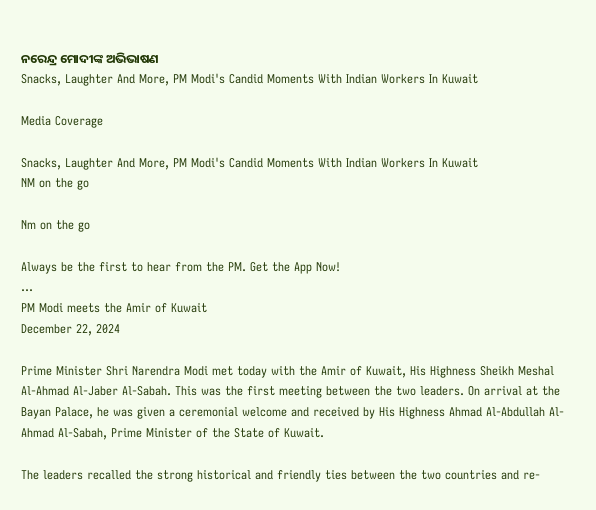ନରେନ୍ଦ୍ର ମୋଦୀଙ୍କ ଅଭିଭାଷଣ
Snacks, Laughter And More, PM Modi's Candid Moments With Indian Workers In Kuwait

Media Coverage

Snacks, Laughter And More, PM Modi's Candid Moments With Indian Workers In Kuwait
NM on the go

Nm on the go

Always be the first to hear from the PM. Get the App Now!
...
PM Modi meets the Amir of Kuwait
December 22, 2024

Prime Minister Shri Narendra Modi met today with the Amir of Kuwait, His Highness Sheikh Meshal Al-Ahmad Al-Jaber Al-Sabah. This was the first meeting between the two leaders. On arrival at the Bayan Palace, he was given a ceremonial welcome and received by His Highness Ahmad Al-Abdullah Al-Ahmad Al-Sabah, Prime Minister of the State of Kuwait.

The leaders recalled the strong historical and friendly ties between the two countries and re-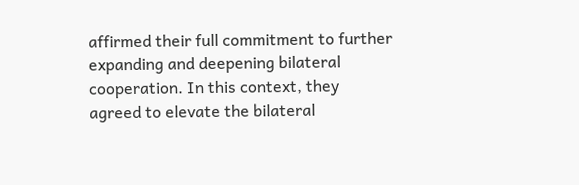affirmed their full commitment to further expanding and deepening bilateral cooperation. In this context, they agreed to elevate the bilateral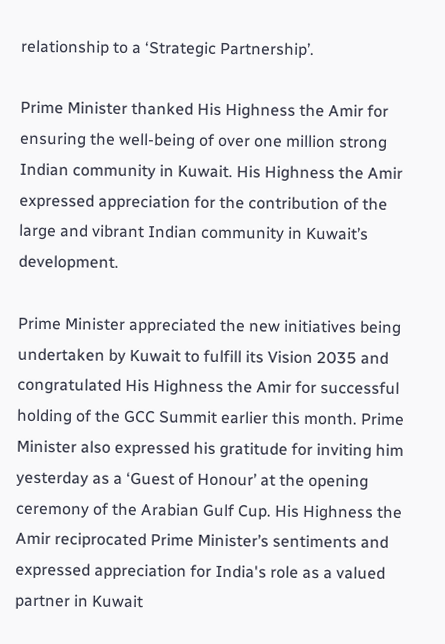relationship to a ‘Strategic Partnership’.

Prime Minister thanked His Highness the Amir for ensuring the well-being of over one million strong Indian community in Kuwait. His Highness the Amir expressed appreciation for the contribution of the large and vibrant Indian community in Kuwait’s development.

Prime Minister appreciated the new initiatives being undertaken by Kuwait to fulfill its Vision 2035 and congratulated His Highness the Amir for successful holding of the GCC Summit earlier this month. Prime Minister also expressed his gratitude for inviting him yesterday as a ‘Guest of Honour’ at the opening ceremony of the Arabian Gulf Cup. His Highness the Amir reciprocated Prime Minister’s sentiments and expressed appreciation for India's role as a valued partner in Kuwait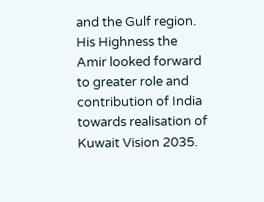and the Gulf region. His Highness the Amir looked forward to greater role and contribution of India towards realisation of Kuwait Vision 2035.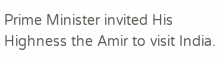Prime Minister invited His Highness the Amir to visit India.